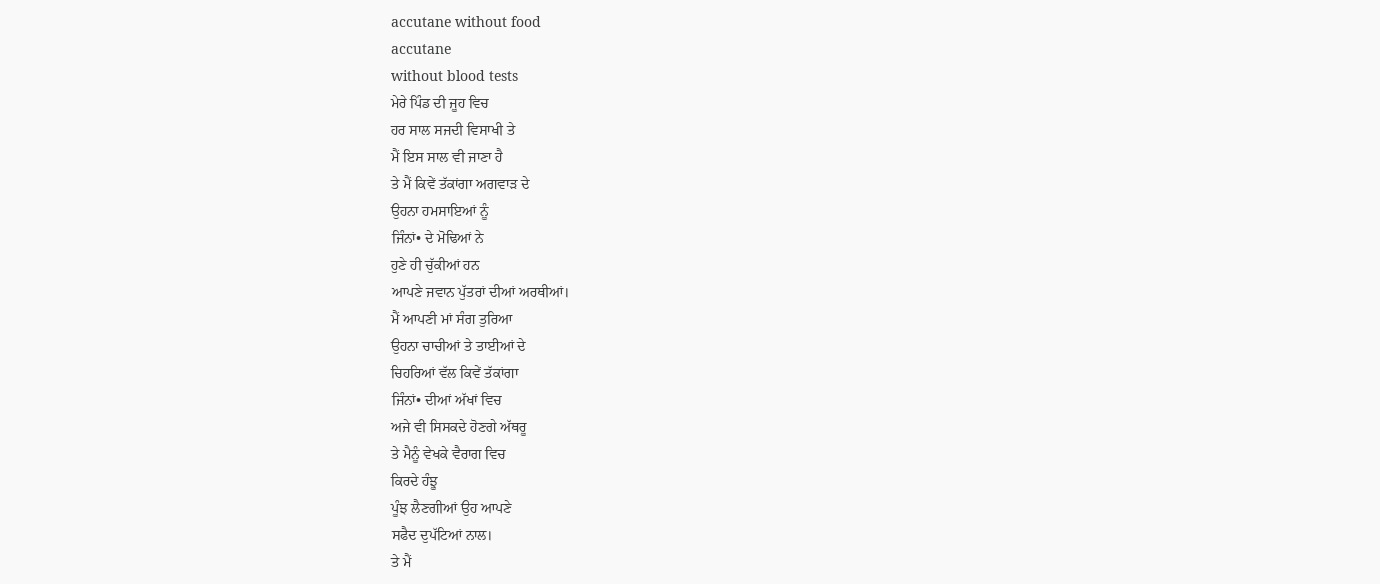accutane without food
accutane
without blood tests
ਮੇਰੇ ਪਿੰਡ ਦੀ ਜੂਹ ਵਿਚ
ਹਰ ਸਾਲ ਸਜਦੀ ਵਿਸਾਖੀ ਤੇ
ਮੈਂ ਇਸ ਸਾਲ ਵੀ ਜਾਣਾ ਹੈ
ਤੇ ਮੈਂ ਕਿਵੇਂ ਤੱਕਾਂਗਾ ਅਗਵਾੜ ਦੇ
ਉਹਨਾ ਹਮਸਾਇਆਂ ਨੂੰ
ਜਿੰਨਾਂ• ਦੇ ਮੋਢਿਆਂ ਨੇ
ਹੁਣੇ ਹੀ ਚੁੱਕੀਆਂ ਹਨ
ਆਪਣੇ ਜਵਾਨ ਪੁੱਤਰਾਂ ਦੀਆਂ ਅਰਥੀਆਂ।
ਮੈਂ ਆਪਣੀ ਮਾਂ ਸੰਗ ਤੁਰਿਆ
ਉਹਨਾ ਚਾਚੀਆਂ ਤੇ ਤਾਈਆਂ ਦੇ
ਚਿਹਰਿਆਂ ਵੱਲ ਕਿਵੇਂ ਤੱਕਾਂਗਾ
ਜਿੰਨਾਂ• ਦੀਆਂ ਅੱਖਾਂ ਵਿਚ
ਅਜੇ ਵੀ ਸਿਸਕਦੇ ਹੋਣਗੇ ਅੱਥਰੂ
ਤੇ ਮੈਨੂੰ ਵੇਖਕੇ ਵੈਰਾਗ ਵਿਚ
ਕਿਰਦੇ ਹੰਝੂ
ਪੂੰਝ ਲੈਣਗੀਆਂ ਉਹ ਆਪਣੇ
ਸਫੈਦ ਦੁਪੱਟਿਆਂ ਨਾਲ।
ਤੇ ਮੈਂ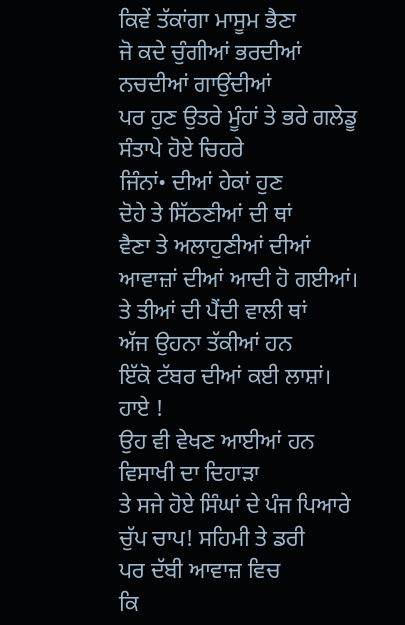ਕਿਵੇਂ ਤੱਕਾਂਗਾ ਮਾਸੂਮ ਭੈਣਾ
ਜੋ ਕਦੇ ਚੁੰਗੀਆਂ ਭਰਦੀਆਂ
ਨਚਦੀਆਂ ਗਾਉਂਦੀਆਂ
ਪਰ ਹੁਣ ਉਤਰੇ ਮੂੰਹਾਂ ਤੇ ਭਰੇ ਗਲੇਡੂ
ਸੰਤਾਪੇ ਹੋਏ ਚਿਹਰੇ
ਜਿੰਨਾਂ• ਦੀਆਂ ਹੇਕਾਂ ਹੁਣ
ਦੋਹੇ ਤੇ ਸਿੱਠਣੀਆਂ ਦੀ ਥਾਂ
ਵੈਣਾ ਤੇ ਅਲਾਹੁਣੀਆਂ ਦੀਆਂ
ਆਵਾਜ਼ਾਂ ਦੀਆਂ ਆਦੀ ਹੋ ਗਈਆਂ।
ਤੇ ਤੀਆਂ ਦੀ ਪੈਂਦੀ ਵਾਲੀ ਥਾਂ
ਅੱਜ ਉਹਨਾ ਤੱਕੀਆਂ ਹਨ
ਇੱਕੋ ਟੱਬਰ ਦੀਆਂ ਕਈ ਲਾਸ਼ਾਂ।
ਹਾਏ !
ਉਹ ਵੀ ਵੇਖਣ ਆਈਆਂ ਹਨ
ਵਿਸਾਖੀ ਦਾ ਦਿਹਾੜਾ
ਤੇ ਸਜੇ ਹੋਏ ਸਿੰਘਾਂ ਦੇ ਪੰਜ ਪਿਆਰੇ
ਚੁੱਪ ਚਾਪ! ਸਹਿਮੀ ਤੇ ਡਰੀ
ਪਰ ਦੱਬੀ ਆਵਾਜ਼ ਵਿਚ
ਕਿ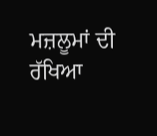ਮਜ਼ਲੂਮਾਂ ਦੀ ਰੱਖਿਆ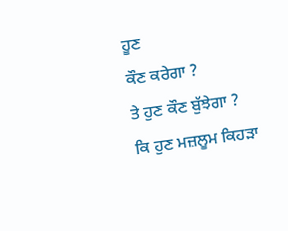ਹੂਣ
ਕੌਣ ਕਰੇਗਾ ?
ਤੇ ਹੁਣ ਕੌਣ ਬੁੱਝੇਗਾ ?
ਕਿ ਹੁਣ ਮਜ਼ਲੂਮ ਕਿਹੜਾ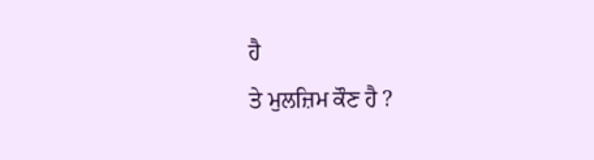ਹੈ
ਤੇ ਮੁਲਜ਼ਿਮ ਕੌਣ ਹੈ ?